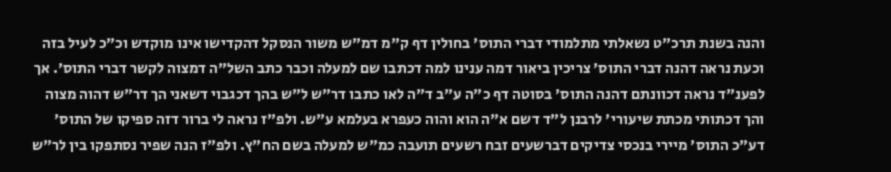והנה בשנת תרכ"ט נשאלתי מתלמודי דברי התוס' בחולין דף ק"מ דמ"ש משור הנסקל דהקדישו אינו מוקדש וכ"כ לעיל בזה וכעת נראה דהנה דברי התוס' צריכין ביאור דמה ענינו למה דכתבו שם למעלה וכבר כתב השל"ה דמצוה לקשר דברי התוס'. אך לפענ"ד נראה דכוונתם דהנה התוס' בסוטה דף כ"ה ע"ב ד"ה לאו כתבו דר"ש ל"ש בהך דכגבוי דשאני הך דר"ש דהוה מצוה והך דכתותי מכתת שיעורי' לרבנן ל"ד דשם א"ה הוא והוה כעפרא בעלמא ע"ש. ולפ"ז נראה לי ברור דזה ספיקו של התוס' דע"כ התוס' מיירי בנכסי צדיקים דברשעים זבח רשעים תועבה כמ"ש למעלה בשם הח"ץ. ולפ"ז הנה שפיר נסתפקו בין לר"ש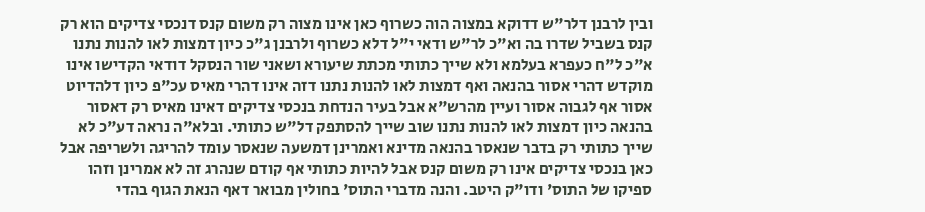ובין לרבנן דלר"ש דדוקא במצוה הוה כשרוף כאן אינו מצוה רק משום קנס דנכסי צדיקים הוא רק קנס בשביל שדרו בה וא"כ לר"ש ודאי י"ל דלא כשרוף ולרבנן ג"כ כיון דמצות לאו להנות נתנו א"כ ל"ח כעפרא בעלמא ולא שייך כתותי מכתת שיעורא ושאני שור הנסקל דודאי הקדישו אינו מוקדש דהרי אסור בהנאה ואף דמצות לאו להנות נתנו דזה אינו דהרי מאיס עכ"פ כיון דלהדיוט אסור אף לגבוה אסור ועיין מהרש"א אבל בעיר הנדחת בנכסי צדיקים דאינו מאיס רק דאסור בהנאה כיון דמצות לאו להנות נתנו שוב שייך להסתפק דל"ש כתותי. ובלא"ה נראה דע"כ לא שייך כתותי רק בדבר שנאסר בהנאה מדינא ואמרינן דמשעה שנאסר עומד להריגה ולשריפה אבל כאן בנכסי צדיקים אינו רק משום קנס אבל להיות כתותי אף קודם שנהרג זה לא אמרינן וזהו ספיקו של התוס' ודו"ק היטב. והנה מדברי התוס' בחולין מבואר דאף הנאת הגוף בהדי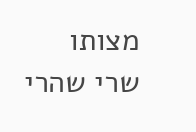מצותו שרי שהרי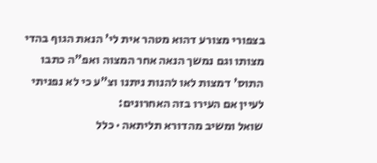בצפורי מצורע דהוא מטהר אית לי' הנאת הגוף בהדי מצותו וגם נמשך הנאה אחר המצוה ואפ"ה כתבו התוס' דמצות לאו להנות ניתנו וצ"ע כי לא נפניתי לעיין אם העירו בזה האחרונים:
שואל ומשיב מהדורא תליתאה · כלל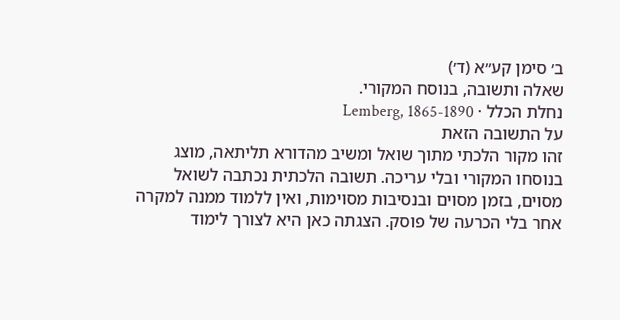ב׳ סימן קע״א (ד׳)
שאלה ותשובה, בנוסח המקורי.
נחלת הכלל · Lemberg, 1865-1890
על התשובה הזאת
זהו מקור הלכתי מתוך שואל ומשיב מהדורא תליתאה, מוצג בנוסחו המקורי ובלי עריכה. תשובה הלכתית נכתבה לשואל מסוים, בזמן מסוים ובנסיבות מסוימות, ואין ללמוד ממנה למקרה אחר בלי הכרעה של פוסק. הצגתה כאן היא לצורך לימוד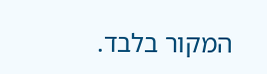המקור בלבד.